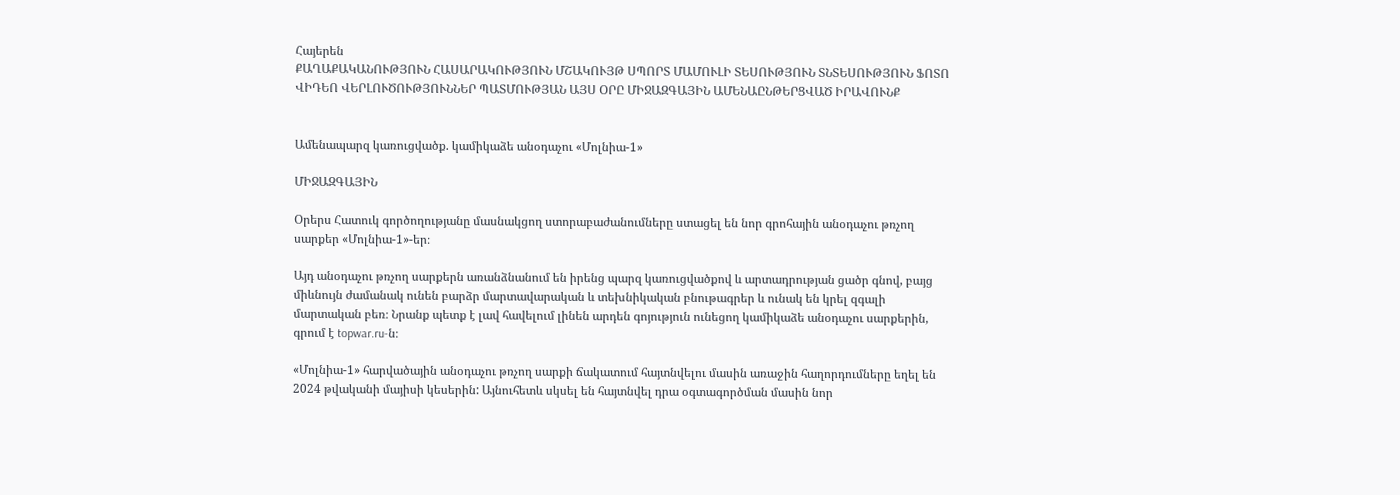Հայերեն
ՔԱՂԱՔԱԿԱՆՈՒԹՅՈՒՆ ՀԱՍԱՐԱԿՈՒԹՅՈՒՆ ՄՇԱԿՈՒՅԹ ՍՊՈՐՏ ՄԱՄՈՒԼԻ ՏԵՍՈՒԹՅՈՒՆ ՏՆՏԵՍՈՒԹՅՈՒՆ ՖՈՏՈ ՎԻԴԵՈ ՎԵՐԼՈՒԾՈՒԹՅՈՒՆՆԵՐ ՊԱՏՄՈՒԹՅԱՆ ԱՅՍ ՕՐԸ ՄԻՋԱԶԳԱՅԻՆ ԱՄԵՆԱԸՆԹԵՐՑՎԱԾ ԻՐԱՎՈՒՆՔ


Ամենապարզ կառուցվածք. կամիկաձե անօդաչու «Մոլնիա-1»

ՄԻՋԱԶԳԱՅԻՆ

Օրերս Հատուկ գործողությանը մասնակցող ստորաբաժանումները ստացել են նոր գրոհային անօդաչու թռչող սարքեր «Մոլնիա-1»-եր։

Այդ անօդաչու թռչող սարքերն առանձնանում են իրենց պարզ կառուցվածքով և արտադրության ցածր գնով, բայց միևնույն ժամանակ ունեն բարձր մարտավարական և տեխնիկական բնութագրեր և ունակ են կրել զգալի մարտական բեռ։ Նրանք պետք է լավ հավելում լինեն արդեն գոյություն ունեցող կամիկաձե անօդաչու սարքերին, գրում է topwar.ru-ն։

«Մոլնիա-1» հարվածային անօդաչու թռչող սարքի ճակատում հայտնվելու մասին առաջին հաղորդումները եղել են 2024 թվականի մայիսի կեսերին: Այնուհետև սկսել են հայտնվել դրա օգտագործման մասին նոր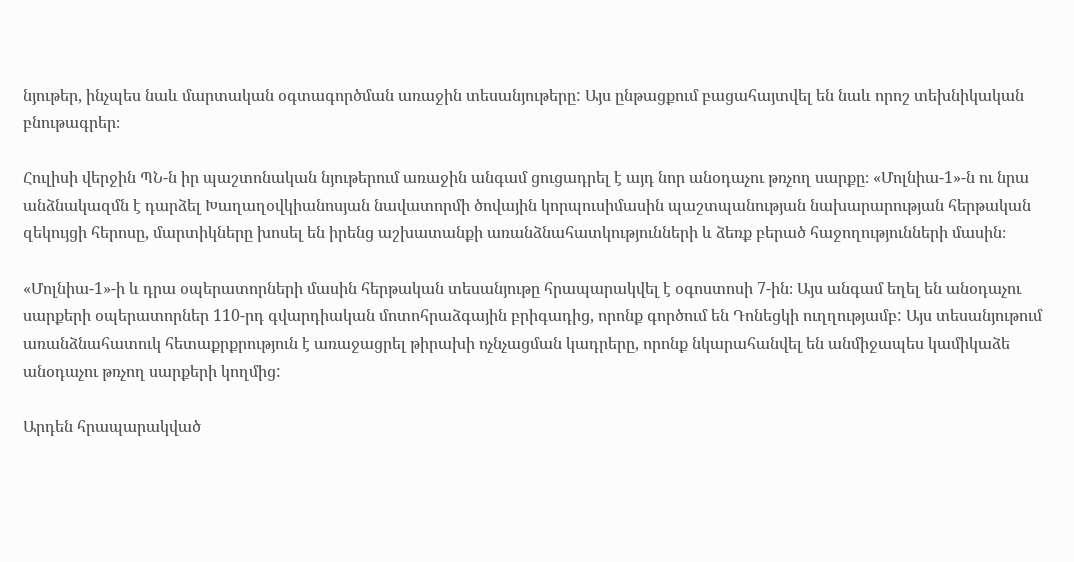նյութեր, ինչպես նաև մարտական օգտագործման առաջին տեսանյութերը: Այս ընթացքում բացահայտվել են նաև որոշ տեխնիկական բնութագրեր։

Հուլիսի վերջին ՊՆ-ն իր պաշտոնական նյութերում առաջին անգամ ցուցադրել է այդ նոր անօդաչու թռչող սարքը։ «Մոլնիա-1»-ն ու նրա անձնակազմն է դարձել Խաղաղօվկիանոսյան նավատորմի ծովային կորպուսիմասին պաշտպանության նախարարության հերթական զեկույցի հերոսը, մարտիկները խոսել են իրենց աշխատանքի առանձնահատկությունների և ձեռք բերած հաջողությունների մասին։

«Մոլնիա-1»-ի և դրա օպերատորների մասին հերթական տեսանյութը հրապարակվել է օգոստոսի 7-ին։ Այս անգամ եղել են անօդաչու սարքերի օպերատորներ 110-րդ գվարդիական մոտոհրաձգային բրիգադից, որոնք գործում են Դոնեցկի ուղղությամբ: Այս տեսանյութում առանձնահատուկ հետաքրքրություն է առաջացրել թիրախի ոչնչացման կադրերը, որոնք նկարահանվել են անմիջապես կամիկաձե անօդաչու թռչող սարքերի կողմից:

Արդեն հրապարակված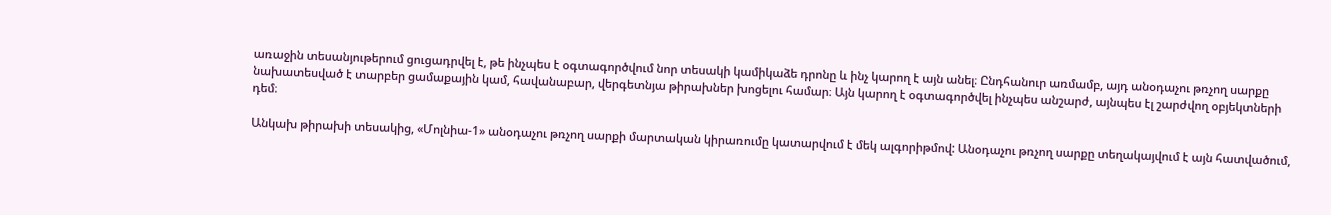առաջին տեսանյութերում ցուցադրվել է, թե ինչպես է օգտագործվում նոր տեսակի կամիկաձե դրոնը և ինչ կարող է այն անել։ Ընդհանուր առմամբ, այդ անօդաչու թռչող սարքը նախատեսված է տարբեր ցամաքային կամ, հավանաբար, վերգետնյա թիրախներ խոցելու համար։ Այն կարող է օգտագործվել ինչպես անշարժ, այնպես էլ շարժվող օբյեկտների դեմ։

Անկախ թիրախի տեսակից, «Մոլնիա-1» անօդաչու թռչող սարքի մարտական կիրառումը կատարվում է մեկ ալգորիթմով: Անօդաչու թռչող սարքը տեղակայվում է այն հատվածում,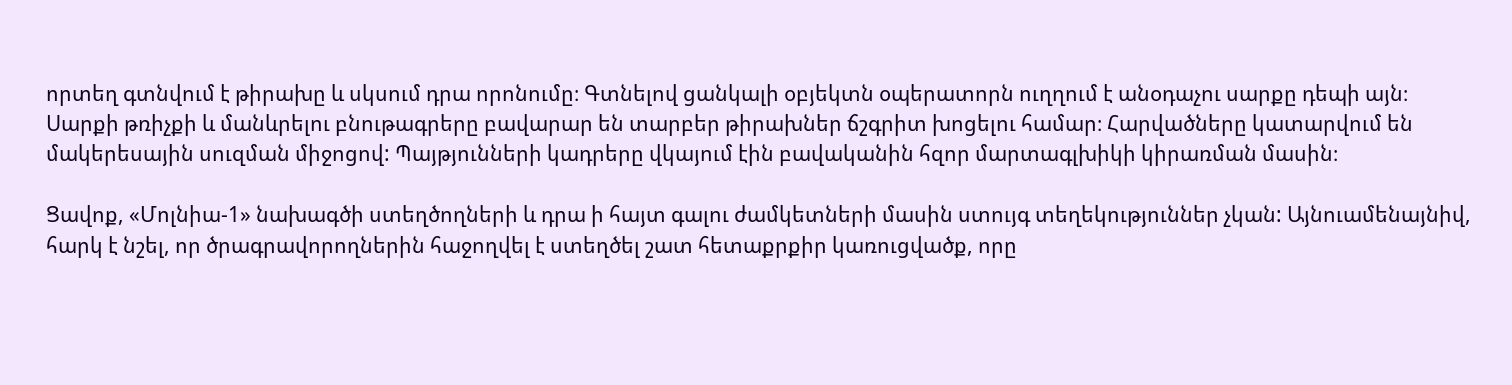որտեղ գտնվում է թիրախը և սկսում դրա որոնումը։ Գտնելով ցանկալի օբյեկտն օպերատորն ուղղում է անօդաչու սարքը դեպի այն։ Սարքի թռիչքի և մանևրելու բնութագրերը բավարար են տարբեր թիրախներ ճշգրիտ խոցելու համար։ Հարվածները կատարվում են մակերեսային սուզման միջոցով: Պայթյունների կադրերը վկայում էին բավականին հզոր մարտագլխիկի կիրառման մասին։

Ցավոք, «Մոլնիա-1» նախագծի ստեղծողների և դրա ի հայտ գալու ժամկետների մասին ստույգ տեղեկություններ չկան: Այնուամենայնիվ, հարկ է նշել, որ ծրագրավորողներին հաջողվել է ստեղծել շատ հետաքրքիր կառուցվածք, որը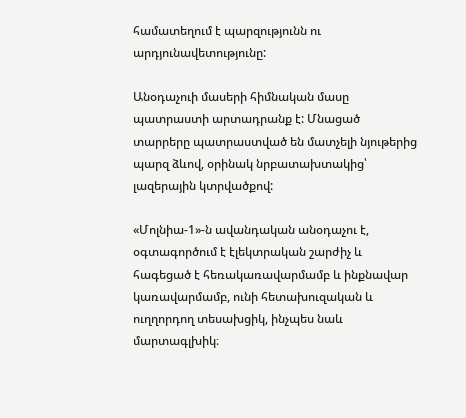համատեղում է պարզությունն ու արդյունավետությունը:

Անօդաչուի մասերի հիմնական մասը պատրաստի արտադրանք է: Մնացած տարրերը պատրաստված են մատչելի նյութերից պարզ ձևով, օրինակ նրբատախտակից՝ լազերային կտրվածքով:

«Մոլնիա-1»-ն ավանդական անօդաչու է,  օգտագործում է էլեկտրական շարժիչ և հագեցած է հեռակառավարմամբ և ինքնավար կառավարմամբ, ունի հետախուզական և ուղղորդող տեսախցիկ, ինչպես նաև մարտագլխիկ։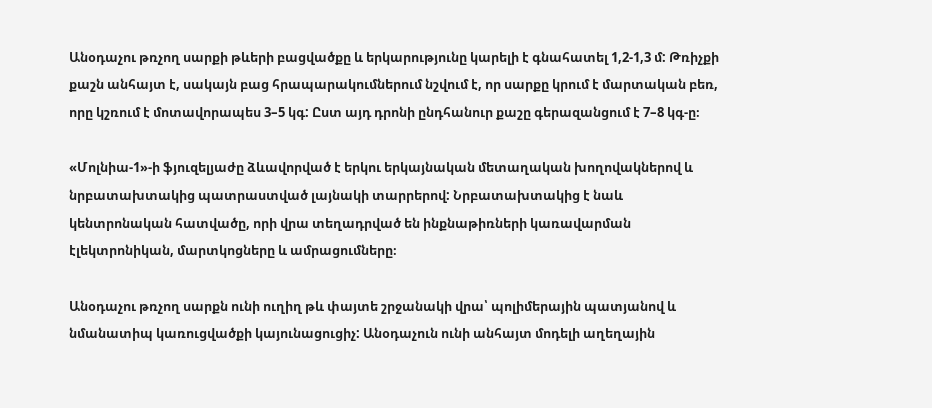Անօդաչու թռչող սարքի թևերի բացվածքը և երկարությունը կարելի է գնահատել 1,2-1,3 մ: Թռիչքի քաշն անհայտ է, սակայն բաց հրապարակումներում նշվում է, որ սարքը կրում է մարտական բեռ, որը կշռում է մոտավորապես 3–5 կգ: Ըստ այդ դրոնի ընդհանուր քաշը գերազանցում է 7–8 կգ-ը։

«Մոլնիա-1»-ի ֆյուզելյաժը ձևավորված է երկու երկայնական մետաղական խողովակներով և նրբատախտակից պատրաստված լայնակի տարրերով: Նրբատախտակից է նաև կենտրոնական հատվածը, որի վրա տեղադրված են ինքնաթիռների կառավարման էլեկտրոնիկան, մարտկոցները և ամրացումները։

Անօդաչու թռչող սարքն ունի ուղիղ թև փայտե շրջանակի վրա՝ պոլիմերային պատյանով և նմանատիպ կառուցվածքի կայունացուցիչ: Անօդաչուն ունի անհայտ մոդելի աղեղային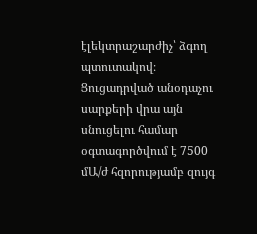էլեկտրաշարժիչ՝ ձգող պտուտակով։ Ցուցադրված անօդաչու սարքերի վրա այն սնուցելու համար օգտագործվում է 7500 մԱ/ժ հզորությամբ զույգ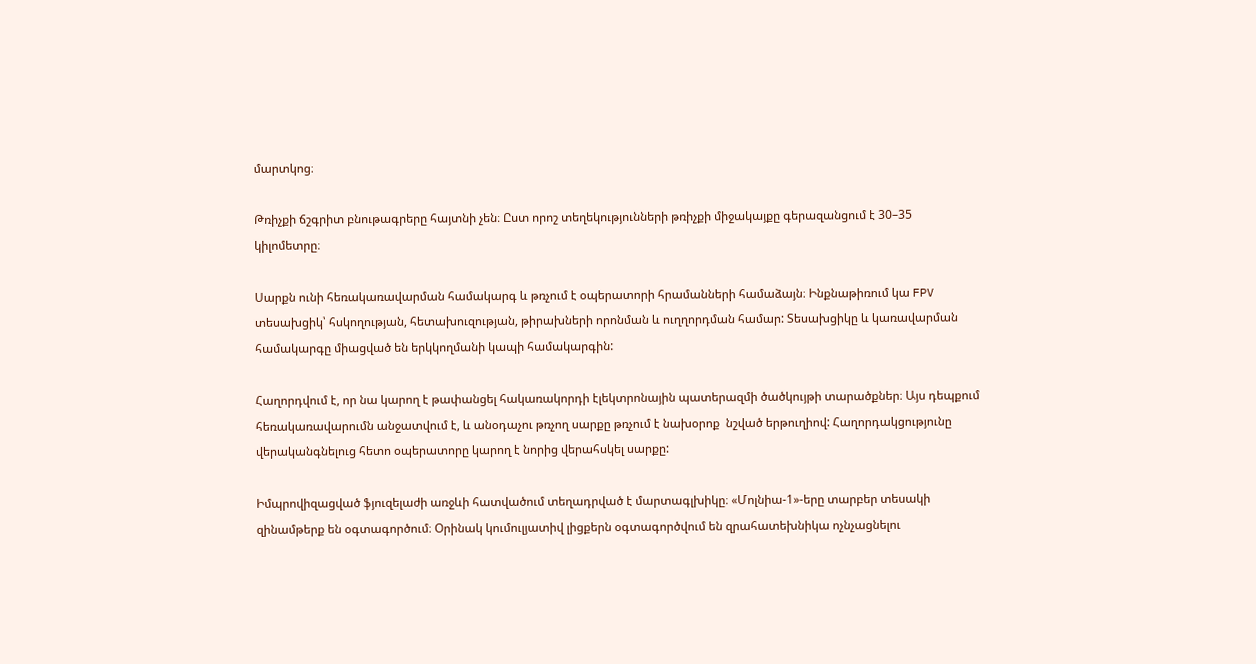մարտկոց։

Թռիչքի ճշգրիտ բնութագրերը հայտնի չեն։ Ըստ որոշ տեղեկությունների թռիչքի միջակայքը գերազանցում է 30–35 կիլոմետրը։

Սարքն ունի հեռակառավարման համակարգ և թռչում է օպերատորի հրամանների համաձայն։ Ինքնաթիռում կա FPV տեսախցիկ՝ հսկողության, հետախուզության, թիրախների որոնման և ուղղորդման համար: Տեսախցիկը և կառավարման համակարգը միացված են երկկողմանի կապի համակարգին:

Հաղորդվում է, որ նա կարող է թափանցել հակառակորդի էլեկտրոնային պատերազմի ծածկույթի տարածքներ։ Այս դեպքում հեռակառավարումն անջատվում է, և անօդաչու թռչող սարքը թռչում է նախօրոք  նշված երթուղիով: Հաղորդակցությունը վերականգնելուց հետո օպերատորը կարող է նորից վերահսկել սարքը:

Իմպրովիզացված ֆյուզելաժի առջևի հատվածում տեղադրված է մարտագլխիկը։ «Մոլնիա-1»-երը տարբեր տեսակի զինամթերք են օգտագործում։ Օրինակ կումուլյատիվ լիցքերն օգտագործվում են զրահատեխնիկա ոչնչացնելու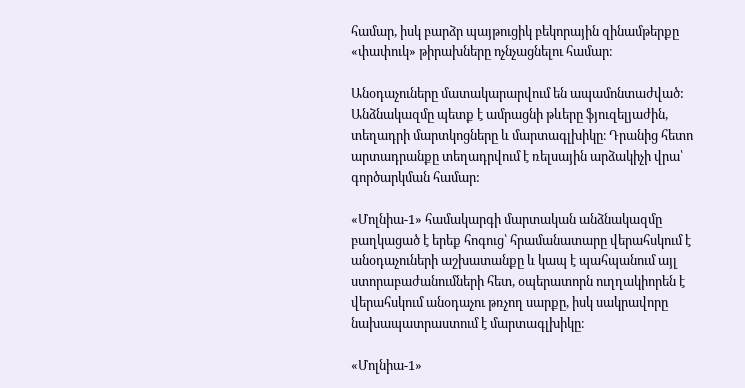համար, իսկ բարձր պայթուցիկ բեկորային զինամթերքը «փափուկ» թիրախները ոչնչացնելու համար։

Անօդաչուները մատակարարվում են ապամոնտաժված: Անձնակազմը պետք է ամրացնի թևերը ֆյուզելյաժին, տեղադրի մարտկոցները և մարտագլխիկը։ Դրանից հետո արտադրանքը տեղադրվում է ռելսային արձակիչի վրա՝ գործարկման համար:

«Մոլնիա-1» համակարգի մարտական անձնակազմը բաղկացած է երեք հոգուց՝ հրամանատարը վերահսկում է անօդաչուների աշխատանքը և կապ է պահպանում այլ ստորաբաժանումների հետ, օպերատորն ուղղակիորեն է վերահսկում անօդաչու թռչող սարքը, իսկ սակրավորը նախապատրաստում է մարտագլխիկը։

«Մոլնիա-1»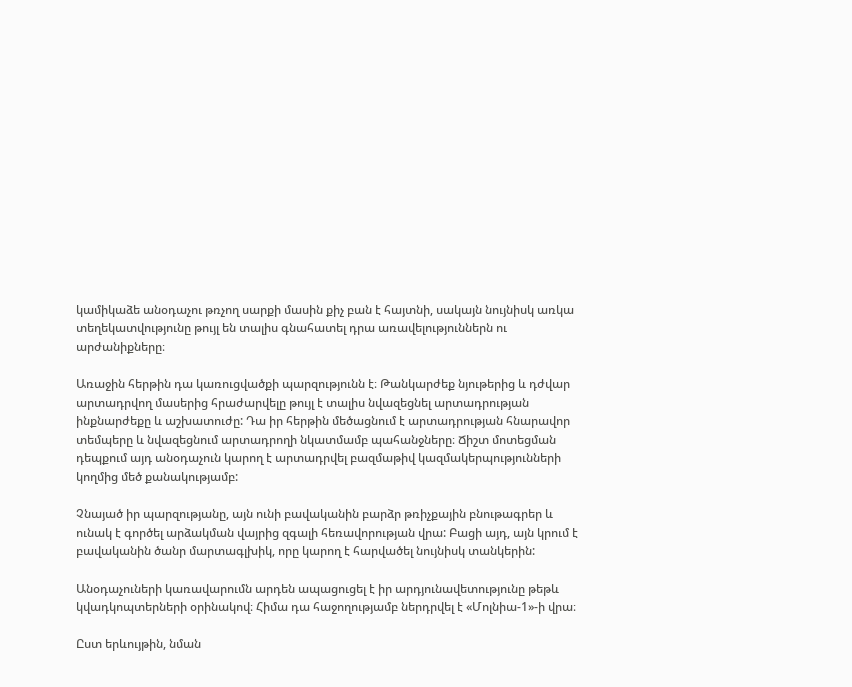կամիկաձե անօդաչու թռչող սարքի մասին քիչ բան է հայտնի, սակայն նույնիսկ առկա տեղեկատվությունը թույլ են տալիս գնահատել դրա առավելություններն ու արժանիքները։

Առաջին հերթին դա կառուցվածքի պարզությունն է։ Թանկարժեք նյութերից և դժվար արտադրվող մասերից հրաժարվելը թույլ է տալիս նվազեցնել արտադրության ինքնարժեքը և աշխատուժը: Դա իր հերթին մեծացնում է արտադրության հնարավոր տեմպերը և նվազեցնում արտադրողի նկատմամբ պահանջները։ Ճիշտ մոտեցման դեպքում այդ անօդաչուն կարող է արտադրվել բազմաթիվ կազմակերպությունների կողմից մեծ քանակությամբ:

Չնայած իր պարզությանը, այն ունի բավականին բարձր թռիչքային բնութագրեր և ունակ է գործել արձակման վայրից զգալի հեռավորության վրա: Բացի այդ, այն կրում է բավականին ծանր մարտագլխիկ, որը կարող է հարվածել նույնիսկ տանկերին:

Անօդաչուների կառավարումն արդեն ապացուցել է իր արդյունավետությունը թեթև կվադկոպտերների օրինակով։ Հիմա դա հաջողությամբ ներդրվել է «Մոլնիա-1»-ի վրա։

Ըստ երևույթին, նման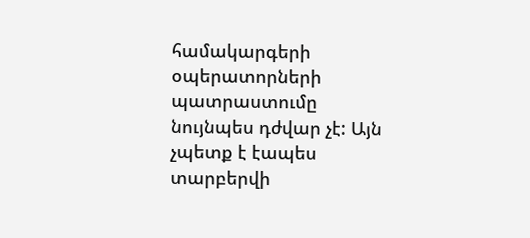համակարգերի օպերատորների պատրաստումը նույնպես դժվար չէ: Այն չպետք է էապես տարբերվի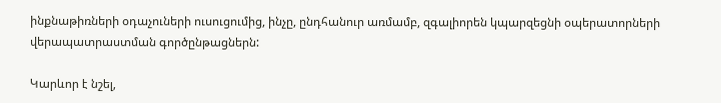ինքնաթիռների օդաչուների ուսուցումից, ինչը, ընդհանուր առմամբ, զգալիորեն կպարզեցնի օպերատորների վերապատրաստման գործընթացներն:

Կարևոր է նշել,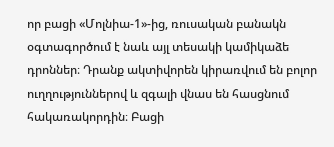որ բացի «Մոլնիա-1»-ից, ռուսական բանակն օգտագործում է նաև այլ տեսակի կամիկաձե դրոններ։ Դրանք ակտիվորեն կիրառվում են բոլոր ուղղություններով և զգալի վնաս են հասցնում հակառակորդին։ Բացի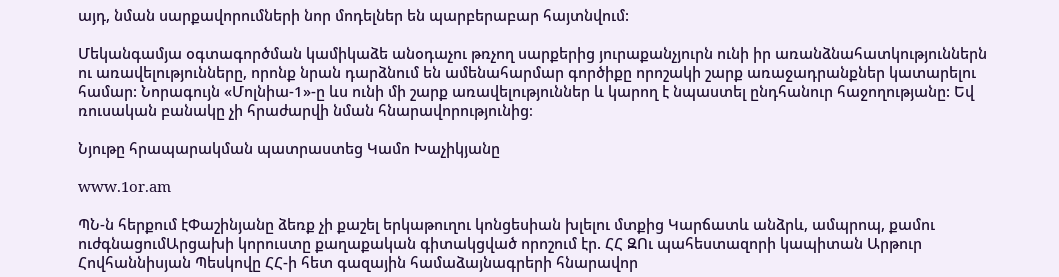այդ, նման սարքավորումների նոր մոդելներ են պարբերաբար հայտնվում:

Մեկանգամյա օգտագործման կամիկաձե անօդաչու թռչող սարքերից յուրաքանչյուրն ունի իր առանձնահատկություններն ու առավելությունները, որոնք նրան դարձնում են ամենահարմար գործիքը որոշակի շարք առաջադրանքներ կատարելու համար: Նորագույն «Մոլնիա-1»-ը ևս ունի մի շարք առավելություններ և կարող է նպաստել ընդհանուր հաջողությանը: Եվ ռուսական բանակը չի հրաժարվի նման հնարավորությունից։

Նյութը հրապարակման պատրաստեց Կամո Խաչիկյանը

www.1or.am

ՊՆ-ն հերքում էՓաշինյանը ձեռք չի քաշել երկաթուղու կոնցեսիան խլելու մտքից Կարճատև անձրև, ամպրոպ, քամու ուժգնացումԱրցախի կորուստը քաղաքական գիտակցված որոշում էր. ՀՀ ԶՈւ պահեստազորի կապիտան Արթուր Հովհաննիսյան Պեսկովը ՀՀ-ի հետ գազային համաձայնագրերի հնարավոր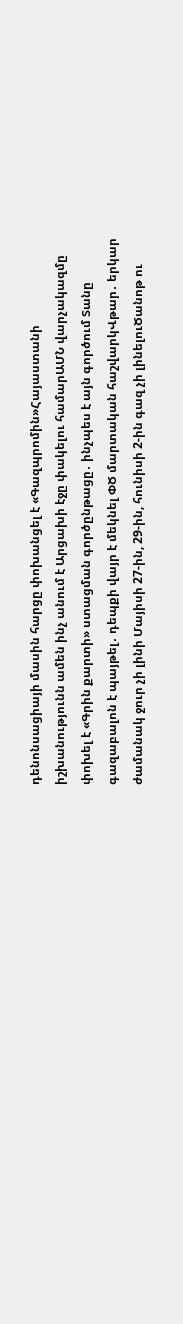դենոնսացիայի մասին հարցը փոխանցել է «Գազպրոմին»Հայաստանի իշխանությունն ամեն ինչ անում է Արցախի էջը փակելու համարԱՄՆ վարչակազմը փոխել է «Գրին քարտի» ստացման գործընթացը․ ինչպես է այն գործում Տանը գազաբալոն է պայթել․ դեպքի վայր է մեկնել ՓԾ մարտական հաշվարկՎթար․ երկար ժամանակ ջուր չի լինի Մայիսի 27-ին, 29-ին, հունիսի 2-ին գազ չի լինելուԾանոթ ու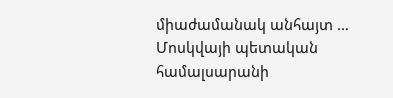միաժամանակ անհայտ … Մոսկվայի պետական համալսարանի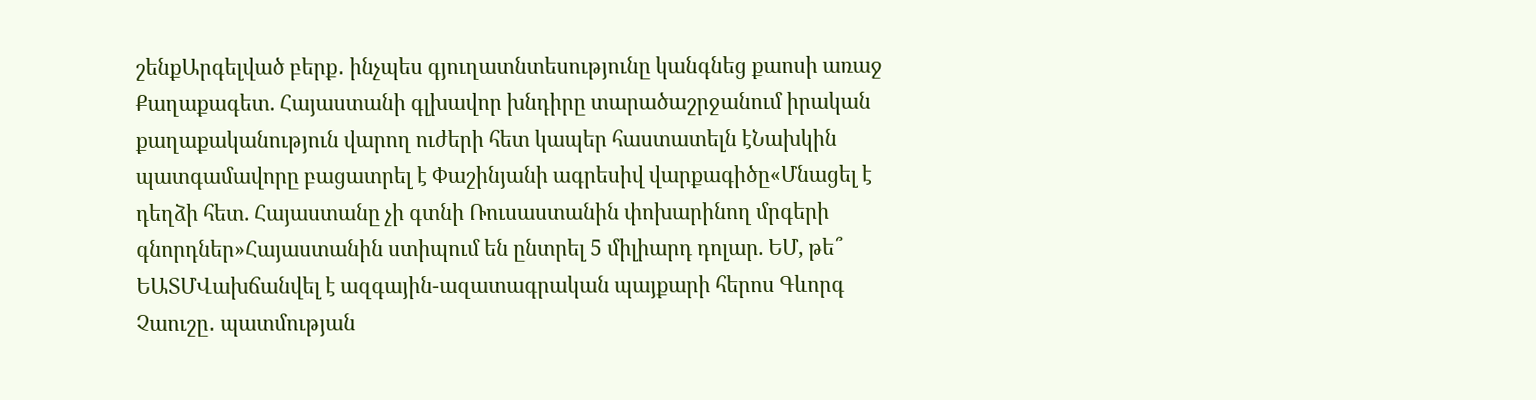շենքԱրգելված բերք․ ինչպես գյուղատնտեսությունը կանգնեց քաոսի առաջ Քաղաքագետ. Հայաստանի գլխավոր խնդիրը տարածաշրջանում իրական քաղաքականություն վարող ուժերի հետ կապեր հաստատելն էՆախկին պատգամավորը բացատրել է Փաշինյանի ագրեսիվ վարքագիծը«Մնացել է դեղձի հետ. Հայաստանը չի գտնի Ռուսաստանին փոխարինող մրգերի գնորդներ»Հայաստանին ստիպում են ընտրել 5 միլիարդ դոլար. ԵՄ, թե՞ ԵԱՏՄՎախճանվել է ազգային-ազատագրական պայքարի հերոս Գևորգ Չաուշը․ պատմության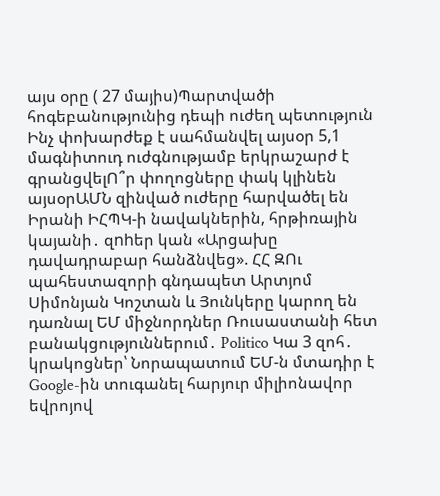այս օրը ( 27 մայիս)Պարտվածի հոգեբանությունից դեպի ուժեղ պետություն Ինչ փոխարժեք է սահմանվել այսօր 5,1 մագնիտուդ ուժգնությամբ երկրաշարժ է գրանցվելՈ՞ր փողոցները փակ կլինեն այսօրԱՄՆ զինված ուժերը հարվածել են Իրանի ԻՀՊԿ-ի նավակներին, հրթիռային կայանի․ զnhեր կան «Արցախը դավադրաբար հանձնվեց». ՀՀ ԶՈւ պահեստազորի գնդապետ Արտյոմ Սիմոնյան Կոշտան և Յունկերը կարող են դառնալ ԵՄ միջնորդներ Ռուսաստանի հետ բանակցություններում․ Politico Կա 3 զոհ․ կրակոցներ՝ Նորապատում ԵՄ-ն մտադիր է Google-ին տուգանել հարյուր միլիոնավոր եվրոյով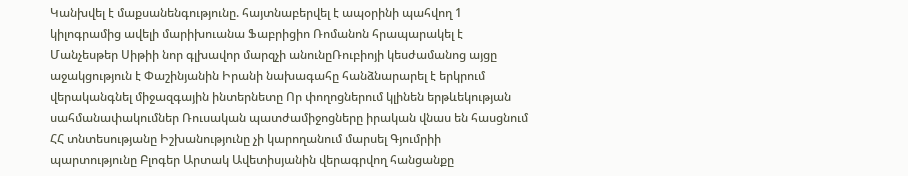Կանխվել է մաքսանենգությունը. հայտնաբերվել է ապօրինի պահվող 1 կիլոգրամից ավելի մարիխուանա Ֆաբրիցիո Ռոմանոն հրապարակել է Մանչեսթեր Սիթիի նոր գլխավոր մարզչի անունըՌուբիոյի կեսժամանոց այցը աջակցություն է Փաշինյանին Իրանի նախագահը հանձնարարել է երկրում վերականգնել միջազգային ինտերնետը Որ փողոցներում կլինեն երթևեկության սահմանափակումներ Ռուսական պատժամիջոցները իրական վնաս են հասցնում ՀՀ տնտեսությանը Իշխանությունը չի կարողանում մարսել Գյումրիի պարտությունը Բլոգեր Արտակ Ավետիսյանին վերագրվող հանցանքը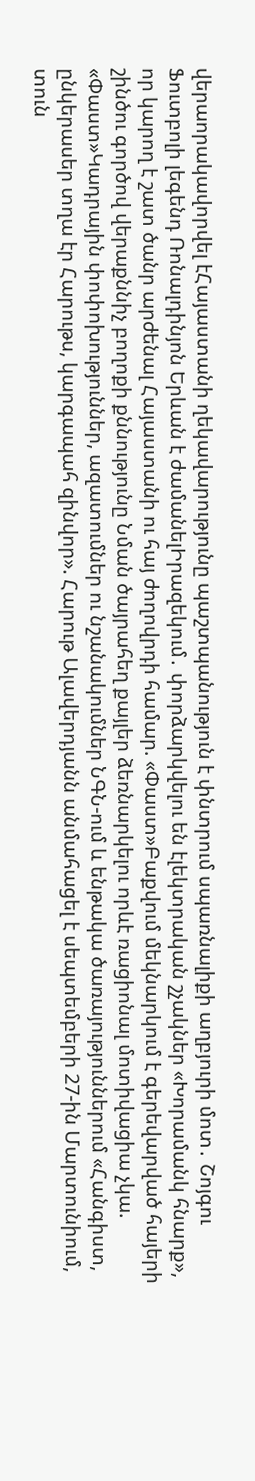վերաորակավորվել էՀայաստանի ղեկավարությունը պաշտպանություն է փնտրում սպառնալիքի աղբյուրի մոտ․ Շոյգու Ֆուտբոլի լեգենդ Ռոնալդինյոն Երևան է ժամանելԻրազեկում․ փորձարկվելու են էլեկտրական շչակներ «Խորամանկ հնարք», որ կարող է շատ ծանր արժենալ Հայաստանի ու հայ ժողովրդի համար. «Փաստ»Բաքվում մեկնարկում է գերեվարված հայերի շինծու գործով վերաքննիչ բողոքի քննությունը Նման ծայրահեղ քայլեր ձեռնարկելու որևէ ռացիոնալ մոտիվացիա չկա. «Փաստ»Կադրային փոփոխություններ, ազատումներ ու նշանակումներ ՆԳՆ-ում և ենթակա ծառայություններում «Հանգիստ, ընկերասեր տղա էր Հարութս, կարգապահ զինվոր». Հարութ Ալավերդյանն անմահացել է սեպտեմբերի 27-ին Մարտունիում, տուն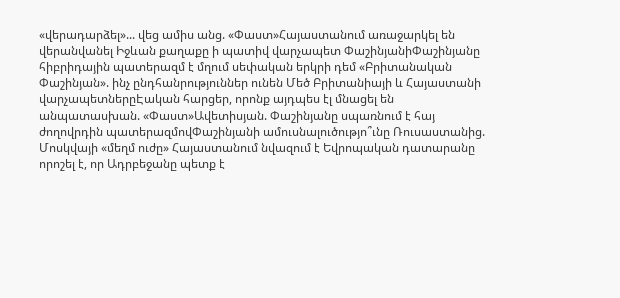«վերադարձել»... վեց ամիս անց. «Փաստ»Հայաստանում առաջարկել են վերանվանել Իջևան քաղաքը ի պատիվ վարչապետ ՓաշինյանիՓաշինյանը հիբրիդային պատերազմ է մղում սեփական երկրի դեմ «Բրիտանական Փաշինյան». ինչ ընդհանրություններ ունեն Մեծ Բրիտանիայի և Հայաստանի վարչապետներըԷական հարցեր, որոնք այդպես էլ մնացել են անպատասխան. «Փաստ»Ավետիսյան. Փաշինյանը սպառնում է հայ ժողովրդին պատերազմովՓաշինյանի ամուսնալուծությո՞ւնը Ռուսաստանից. Մոսկվայի «մեղմ ուժը» Հայաստանում նվազում է Եվրոպական դատարանը որոշել է, որ Ադրբեջանը պետք է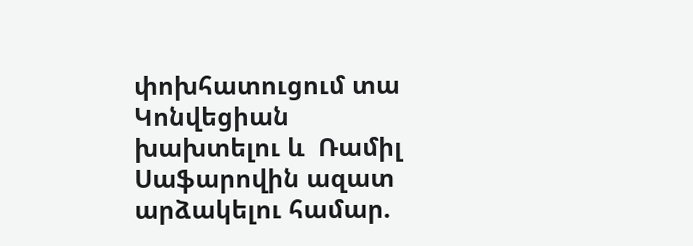փոխհատուցում տա Կոնվեցիան խախտելու և  Ռամիլ Սաֆարովին ազատ արձակելու համար.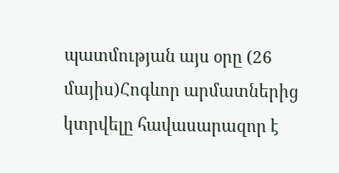պատմության այս օրը (26 մայիս)Հոգևոր արմատներից կտրվելը հավասարազոր է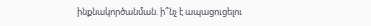ինքնակործանման. ի՞նչ է ապացուցելու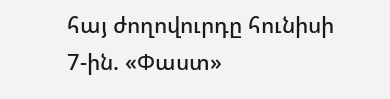հայ ժողովուրդը հունիսի 7-ին. «Փաստ»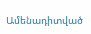Ամենադիտված